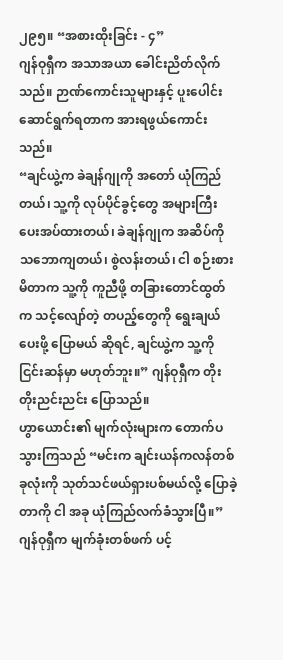၂၉၅။ “အစားထိုးခြင်း - ၄”
ဂျန်ဝုရှီက အသာအယာ ခေါင်းညိတ်လိုက်သည်။ ဉာဏ်ကောင်းသူများနှင့် ပူးပေါင်းဆောင်ရွက်ရတာက အားရဖွယ်ကောင်းသည်။
“ချင်ယွဲ့က ခဲချန်ဂျုကို အတော် ယုံကြည်တယ်၊ သူ့ကို လုပ်ပိုင်ခွင့်တွေ အများကြီး ပေးအပ်ထားတယ်၊ ခဲချန်ဂျုက အဆိပ်ကို သဘောကျတယ်၊ စွဲလန်းတယ်၊ ငါ စဉ်းစားမိတာက သူ့ကို ကူညီဖို့ တခြားတောင်ထွတ်က သင့်လျော်တဲ့ တပည့်တွေကို ရွေးချယ်ပေးဖို့ ပြောမယ် ဆိုရင်, ချင်ယွဲ့က သူ့ကို ငြင်းဆန်မှာ မဟုတ်ဘူး။” ဂျန်ဝုရှီက တိုးတိုးညင်းညင်း ပြောသည်။
ဟွာယောင်း၏ မျက်လုံးများက တောက်ပသွားကြသည် “မင်းက ချင်းယန်ကလန်တစ်ခုလုံးကို သုတ်သင်ဖယ်ရှားပစ်မယ်လို့ ပြောခဲ့တာကို ငါ အခု ယုံကြည်လက်ခံသွားပြီ။”
ဂျန်ဝုရှီက မျက်ခုံးတစ်ဖက် ပင့်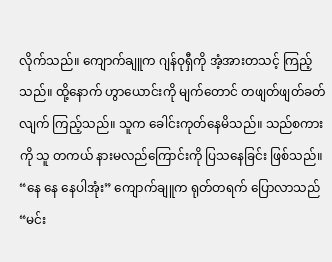လိုက်သည်။ ကျောက်ချူက ဂျန်ဝုရှီကို အံ့အားတသင့် ကြည့်သည်။ ထို့နောက် ဟွာယောင်းကို မျက်တောင် တဖျတ်ဖျတ်ခတ်လျက် ကြည့်သည်။ သူက ခေါင်းကုတ်နေမိသည်။ သည်စကားကို သူ တကယ် နားမလည်ကြောင်းကို ပြသနေခြင်း ဖြစ်သည်။
“နေ နေ နေပါအုံး” ကျောက်ချူက ရုတ်တရက် ပြောလာသည် “မင်း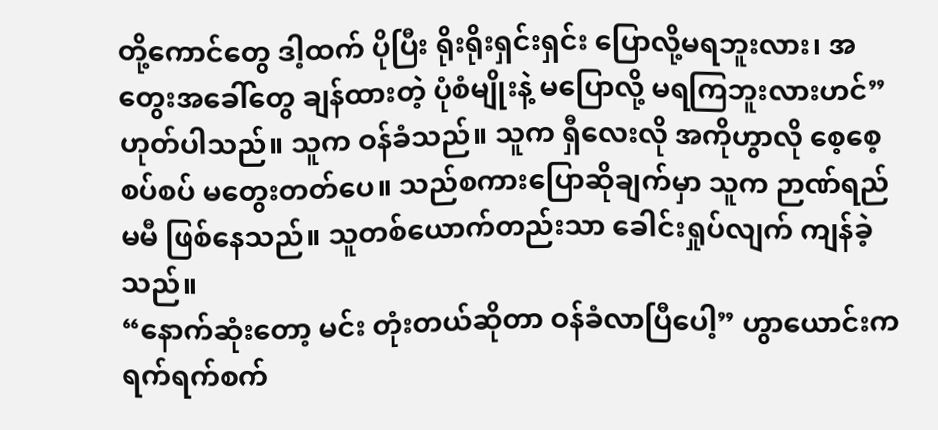တို့ကောင်တွေ ဒါ့ထက် ပိုပြီး ရိုးရိုးရှင်းရှင်း ပြောလို့မရဘူးလား၊ အတွေးအခေါ်တွေ ချန်ထားတဲ့ ပုံစံမျိုးနဲ့ မပြောလို့ မရကြဘူးလားဟင်” ဟုတ်ပါသည်။ သူက ဝန်ခံသည်။ သူက ရှီလေးလို အကိုဟွာလို စေ့စေ့စပ်စပ် မတွေးတတ်ပေ။ သည်စကားပြောဆိုချက်မှာ သူက ဉာဏ်ရည် မမီ ဖြစ်နေသည်။ သူတစ်ယောက်တည်းသာ ခေါင်းရှုပ်လျက် ကျန်ခဲ့သည်။
“နောက်ဆုံးတော့ မင်း တုံးတယ်ဆိုတာ ဝန်ခံလာပြီပေါ့” ဟွာယောင်းက ရက်ရက်စက်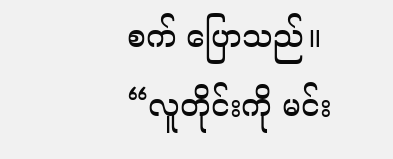စက် ပြောသည်။
“လူတိုင်းကို မင်း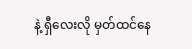နဲ့ ရှီလေးလို မှတ်ထင်နေ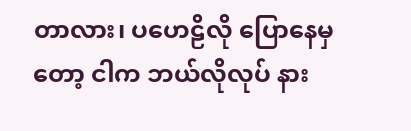တာလား၊ ပဟေဠိလို ပြောနေမှတော့ ငါက ဘယ်လိုလုပ် နား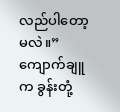လည်ပါတော့မလဲ။” ကျောက်ချူက ခွန်းတုံ့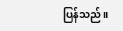ပြန်သည်။